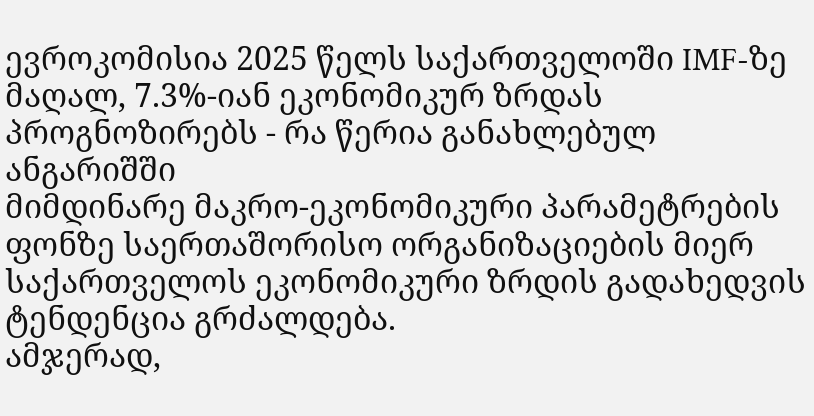ევროკომისია 2025 წელს საქართველოში IMF-ზე მაღალ, 7.3%-იან ეკონომიკურ ზრდას პროგნოზირებს - რა წერია განახლებულ ანგარიშში
მიმდინარე მაკრო-ეკონომიკური პარამეტრების ფონზე საერთაშორისო ორგანიზაციების მიერ საქართველოს ეკონომიკური ზრდის გადახედვის ტენდენცია გრძალდება.
ამჯერად,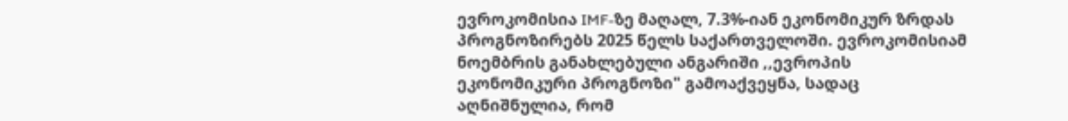ევროკომისია IMF-ზე მაღალ, 7.3%-იან ეკონომიკურ ზრდას პროგნოზირებს 2025 წელს საქართველოში. ევროკომისიამ ნოემბრის განახლებული ანგარიში ,,ევროპის ეკონომიკური პროგნოზი" გამოაქვეყნა, სადაც აღნიშნულია, რომ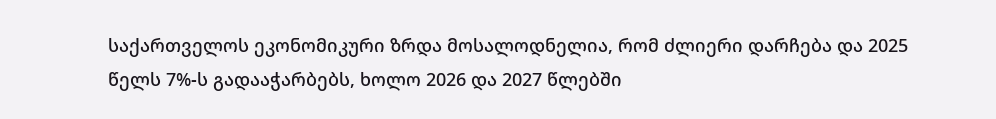საქართველოს ეკონომიკური ზრდა მოსალოდნელია, რომ ძლიერი დარჩება და 2025 წელს 7%-ს გადააჭარბებს, ხოლო 2026 და 2027 წლებში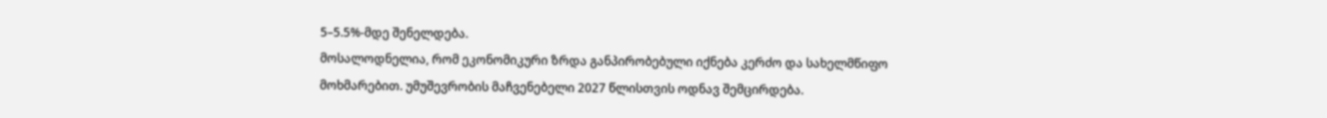5–5.5%-მდე შენელდება.
მოსალოდნელია, რომ ეკონომიკური ზრდა განპირობებული იქნება კერძო და სახელმწიფო მოხმარებით. უმუშევრობის მაჩვენებელი 2027 წლისთვის ოდნავ შემცირდება.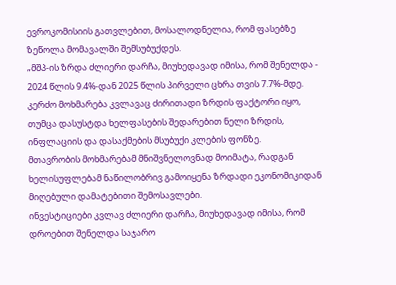ევროკომისიის გათვლებით, მოსალოდნელია, რომ ფასებზე ზეწოლა მომავალში შემსუბუქდეს.
„მშპ-ის ზრდა ძლიერი დარჩა, მიუხედავად იმისა, რომ შენელდა - 2024 წლის 9.4%-დან 2025 წლის პირველი ცხრა თვის 7.7%-მდე. კერძო მოხმარება კვლავაც ძირითადი ზრდის ფაქტორი იყო, თუმცა დასუსტდა ხელფასების შედარებით ნელი ზრდის, ინფლაციის და დასაქმების მსუბუქი კლების ფონზე.
მთავრობის მოხმარებამ მნიშვნელოვნად მოიმატა, რადგან ხელისუფლებამ ნაწილობრივ გამოიყენა ზრდადი ეკონომიკიდან მიღებული დამატებითი შემოსავლები.
ინვესტიციები კვლავ ძლიერი დარჩა, მიუხედავად იმისა, რომ დროებით შენელდა საჯარო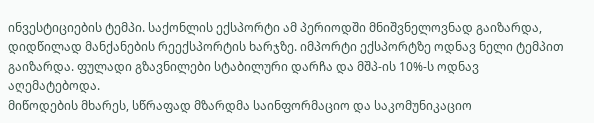ინვესტიციების ტემპი. საქონლის ექსპორტი ამ პერიოდში მნიშვნელოვნად გაიზარდა, დიდწილად მანქანების რეექსპორტის ხარჯზე. იმპორტი ექსპორტზე ოდნავ ნელი ტემპით გაიზარდა. ფულადი გზავნილები სტაბილური დარჩა და მშპ-ის 10%-ს ოდნავ აღემატებოდა.
მიწოდების მხარეს, სწრაფად მზარდმა საინფორმაციო და საკომუნიკაციო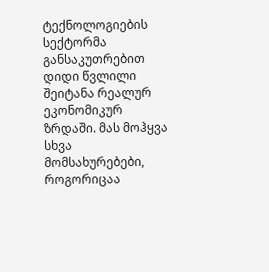ტექნოლოგიების სექტორმა განსაკუთრებით დიდი წვლილი შეიტანა რეალურ ეკონომიკურ ზრდაში. მას მოჰყვა სხვა მომსახურებები, როგორიცაა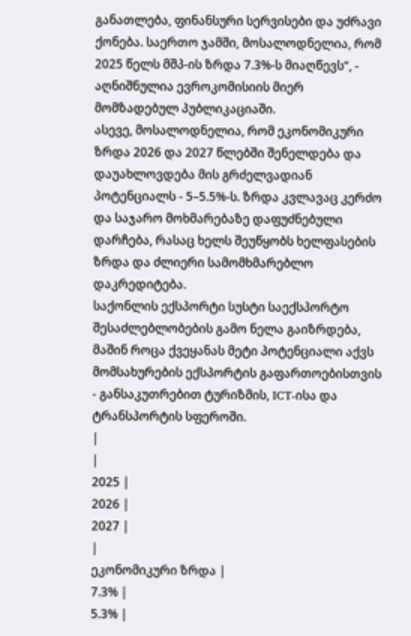განათლება, ფინანსური სერვისები და უძრავი ქონება. საერთო ჯამში, მოსალოდნელია, რომ 2025 წელს მშპ-ის ზრდა 7.3%-ს მიაღწევს“, - აღნიშნულია ევროკომისიის მიერ მომზადებულ პუბლიკაციაში.
ასევე, მოსალოდნელია, რომ ეკონომიკური ზრდა 2026 და 2027 წლებში შენელდება და დაუახლოვდება მის გრძელვადიან პოტენციალს - 5–5.5%-ს. ზრდა კვლავაც კერძო და საჯარო მოხმარებაზე დაფუძნებული დარჩება, რასაც ხელს შეუწყობს ხელფასების ზრდა და ძლიერი სამომხმარებლო დაკრედიტება.
საქონლის ექსპორტი სუსტი საექსპორტო შესაძლებლობების გამო ნელა გაიზრდება, მაშინ როცა ქვეყანას მეტი პოტენციალი აქვს მომსახურების ექსპორტის გაფართოებისთვის - განსაკუთრებით ტურიზმის, ICT-ისა და ტრანსპორტის სფეროში.
|
|
2025 |
2026 |
2027 |
|
ეკონომიკური ზრდა |
7.3% |
5.3% |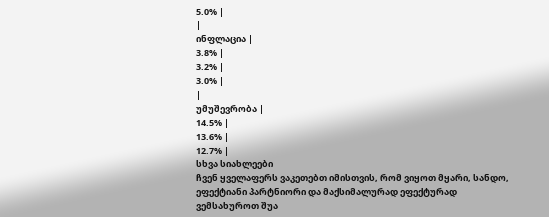5.0% |
|
ინფლაცია |
3.8% |
3.2% |
3.0% |
|
უმუშევრობა |
14.5% |
13.6% |
12.7% |
სხვა სიახლეები
ჩვენ ყველაფერს ვაკეთებთ იმისთვის, რომ ვიყოთ მყარი, სანდო, ეფექტიანი პარტნიორი და მაქსიმალურად ეფექტურად ვემსახუროთ შუა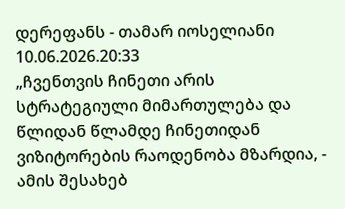დერეფანს - თამარ იოსელიანი
10.06.2026.20:33
„ჩვენთვის ჩინეთი არის სტრატეგიული მიმართულება და წლიდან წლამდე ჩინეთიდან ვიზიტორების რაოდენობა მზარდია, - ამის შესახებ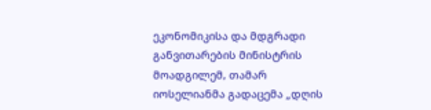ეკონომიკისა და მდგრადი განვითარების მინისტრის მოადგილემ, თამარ იოსელიანმა გადაცემა „დღის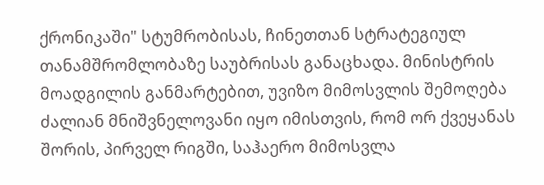ქრონიკაში" სტუმრობისას, ჩინეთთან სტრატეგიულ თანამშრომლობაზე საუბრისას განაცხადა. მინისტრის მოადგილის განმარტებით, უვიზო მიმოსვლის შემოღება ძალიან მნიშვნელოვანი იყო იმისთვის, რომ ორ ქვეყანას შორის, პირველ რიგში, საჰაერო მიმოსვლა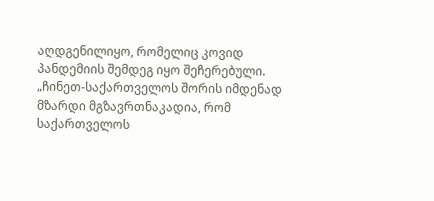აღდგენილიყო, რომელიც კოვიდ პანდემიის შემდეგ იყო შეჩერებული.
„ჩინეთ-საქართველოს შორის იმდენად მზარდი მგზავრთნაკადია, რომ საქართველოს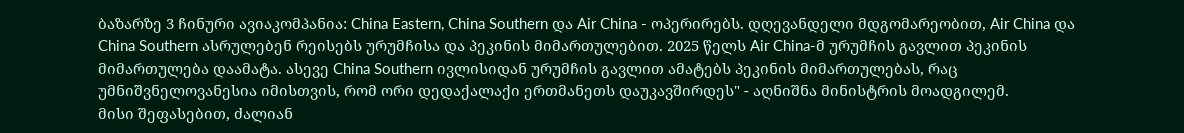ბაზარზე 3 ჩინური ავიაკომპანია: China Eastern, China Southern და Air China - ოპერირებს. დღევანდელი მდგომარეობით, Air China და China Southern ასრულებენ რეისებს ურუმჩისა და პეკინის მიმართულებით. 2025 წელს Air China-მ ურუმჩის გავლით პეკინის მიმართულება დაამატა. ასევე China Southern ივლისიდან ურუმჩის გავლით ამატებს პეკინის მიმართულებას, რაც უმნიშვნელოვანესია იმისთვის, რომ ორი დედაქალაქი ერთმანეთს დაუკავშირდეს" - აღნიშნა მინისტრის მოადგილემ.
მისი შეფასებით, ძალიან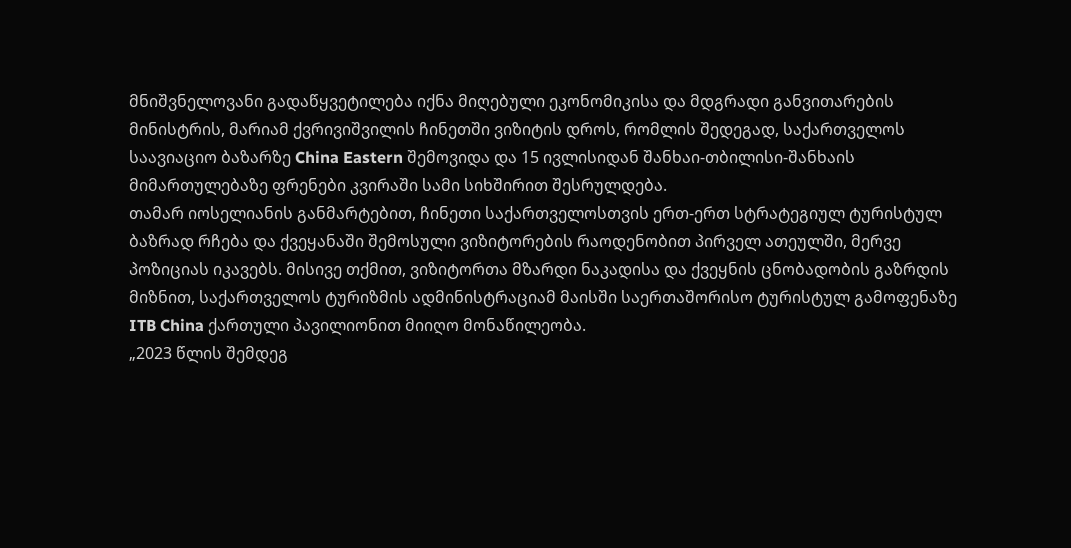მნიშვნელოვანი გადაწყვეტილება იქნა მიღებული ეკონომიკისა და მდგრადი განვითარების მინისტრის, მარიამ ქვრივიშვილის ჩინეთში ვიზიტის დროს, რომლის შედეგად, საქართველოს საავიაციო ბაზარზე China Eastern შემოვიდა და 15 ივლისიდან შანხაი-თბილისი-შანხაის მიმართულებაზე ფრენები კვირაში სამი სიხშირით შესრულდება.
თამარ იოსელიანის განმარტებით, ჩინეთი საქართველოსთვის ერთ-ერთ სტრატეგიულ ტურისტულ ბაზრად რჩება და ქვეყანაში შემოსული ვიზიტორების რაოდენობით პირველ ათეულში, მერვე პოზიციას იკავებს. მისივე თქმით, ვიზიტორთა მზარდი ნაკადისა და ქვეყნის ცნობადობის გაზრდის მიზნით, საქართველოს ტურიზმის ადმინისტრაციამ მაისში საერთაშორისო ტურისტულ გამოფენაზე ITB China ქართული პავილიონით მიიღო მონაწილეობა.
„2023 წლის შემდეგ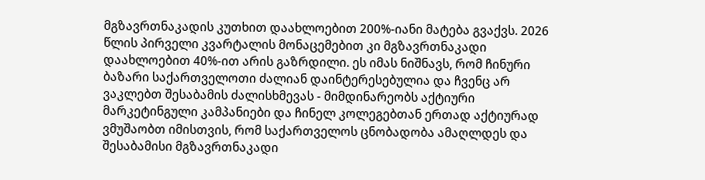მგზავრთნაკადის კუთხით დაახლოებით 200%-იანი მატება გვაქვს. 2026 წლის პირველი კვარტალის მონაცემებით კი მგზავრთნაკადი დაახლოებით 40%-ით არის გაზრდილი. ეს იმას ნიშნავს, რომ ჩინური ბაზარი საქართველოთი ძალიან დაინტერესებულია და ჩვენც არ ვაკლებთ შესაბამის ძალისხმევას - მიმდინარეობს აქტიური მარკეტინგული კამპანიები და ჩინელ კოლეგებთან ერთად აქტიურად ვმუშაობთ იმისთვის, რომ საქართველოს ცნობადობა ამაღლდეს და შესაბამისი მგზავრთნაკადი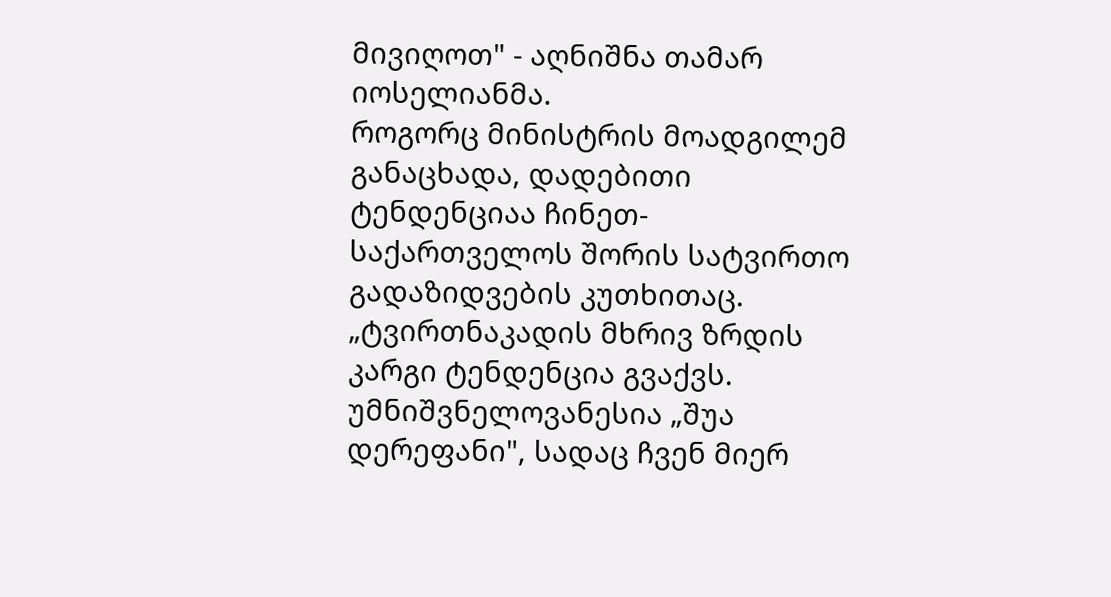მივიღოთ" - აღნიშნა თამარ იოსელიანმა.
როგორც მინისტრის მოადგილემ განაცხადა, დადებითი ტენდენციაა ჩინეთ-საქართველოს შორის სატვირთო გადაზიდვების კუთხითაც.
„ტვირთნაკადის მხრივ ზრდის კარგი ტენდენცია გვაქვს. უმნიშვნელოვანესია „შუა დერეფანი", სადაც ჩვენ მიერ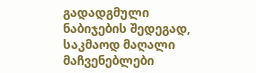გადადგმული ნაბიჯების შედეგად, საკმაოდ მაღალი მაჩვენებლები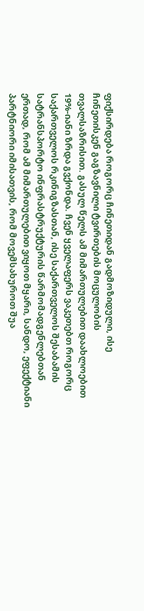ფიქსირდება როგორც ჩინეთიდან გადმოზიდული, ისე ჩინეთისკენ გაგზავნილი ტვირთების მოცულობის თვალსაზრისით. გასულ წელს ამ მიმართულებით დაახლოებით 19%-იანი ზრდა გვქონდა. ჩვენ ყველაფერს ვაკეთებთ როგორც საქართველოს რკინიგზასთან, ისე საქართველოს შესაბამის სატრანსპორტო ინფრასტრუქტურის წარმომადგენლებთან ერთად, რომ ამ მიმართულებით ვიყოთ მყარი, სანდო, ეფექტიანი პარტნიორი იმისათვის, რომ მოვემსახუროთ შუა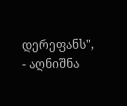დერეფანს", - აღნიშნა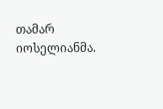თამარ იოსელიანმა.